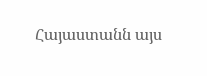Հայաստանն այս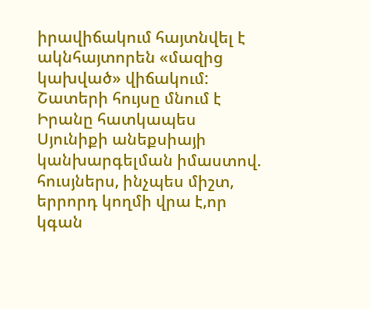իրավիճակում հայտնվել է ակնհայտորեն «մազից կախված» վիճակում: Շատերի հույսը մնում է Իրանը հատկապես Սյունիքի անեքսիայի կանխարգելման իմաստով. հուսյներս, ինչպես միշտ, երրորդ կողմի վրա է,որ կգան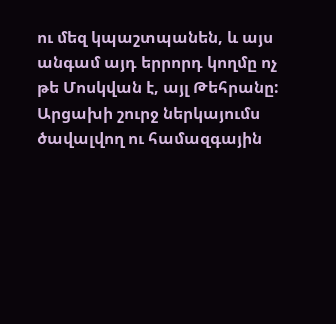ու մեզ կպաշտպանեն, և այս անգամ այդ երրորդ կողմը ոչ թե Մոսկվան է, այլ Թեհրանը:
Արցախի շուրջ ներկայումս ծավալվող ու համազգային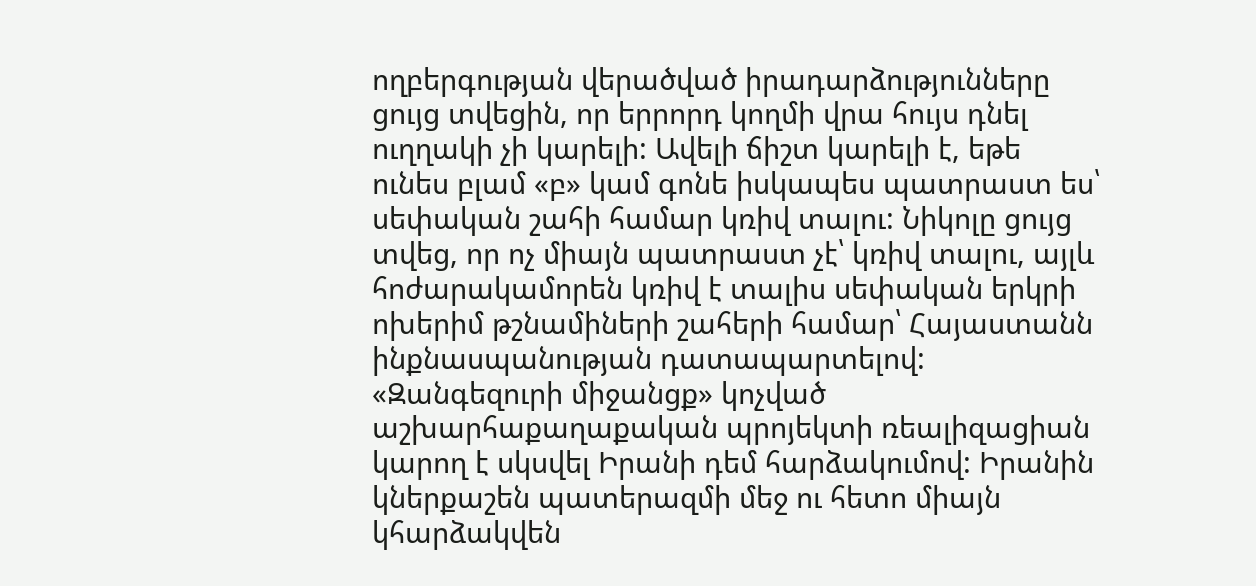ողբերգության վերածված իրադարձությունները ցույց տվեցին, որ երրորդ կողմի վրա հույս դնել ուղղակի չի կարելի: Ավելի ճիշտ կարելի է, եթե ունես բլամ «բ» կամ գոնե իսկապես պատրաստ ես՝ սեփական շահի համար կռիվ տալու: Նիկոլը ցույց տվեց, որ ոչ միայն պատրաստ չէ՝ կռիվ տալու, այլև հոժարակամորեն կռիվ է տալիս սեփական երկրի ոխերիմ թշնամիների շահերի համար՝ Հայաստանն ինքնասպանության դատապարտելով:
«Զանգեզուրի միջանցք» կոչված աշխարհաքաղաքական պրոյեկտի ռեալիզացիան կարող է սկսվել Իրանի դեմ հարձակումով: Իրանին կներքաշեն պատերազմի մեջ ու հետո միայն կհարձակվեն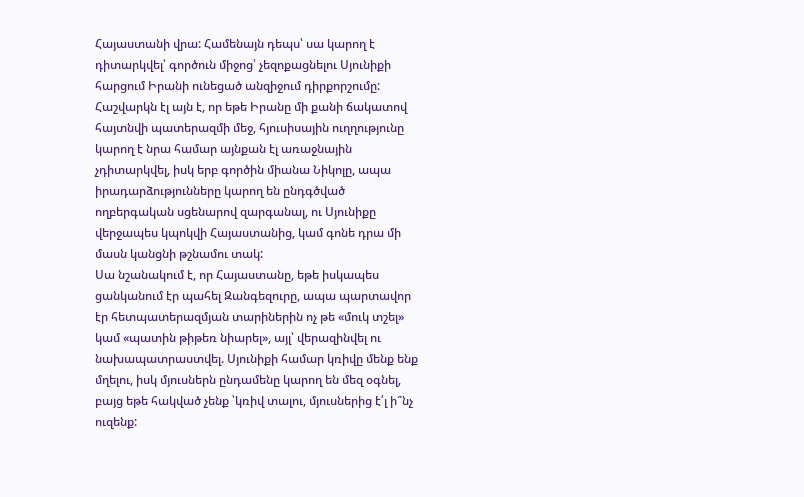Հայաստանի վրա: Համենայն դեպս՝ սա կարող է դիտարկվել՝ գործուն միջոց՝ չեզոքացնելու Սյունիքի հարցում Իրանի ունեցած անզիջում դիրքորշումը: Հաշվարկն էլ այն է, որ եթե Իրանը մի քանի ճակատով հայտնվի պատերազմի մեջ, հյուսիսային ուղղությունը կարող է նրա համար այնքան էլ առաջնային չդիտարկվել, իսկ երբ գործին միանա Նիկոլը, ապա իրադարձությունները կարող են ընդգծված ողբերգական սցենարով զարգանալ, ու Սյունիքը վերջապես կպոկվի Հայաստանից, կամ գոնե դրա մի մասն կանցնի թշնամու տակ:
Սա նշանակում է, որ Հայաստանը, եթե իսկապես ցանկանում էր պահել Զանգեզուրը, ապա պարտավոր էր հետպատերազմյան տարիներին ոչ թե «մուկ տշել» կամ «պատին թիթեռ նիարել», այլ՝ վերազինվել ու նախապատրաստվել. Սյունիքի համար կռիվը մենք ենք մղելու, իսկ մյուսներն ընդամենը կարող են մեզ օգնել, բայց եթե հակված չենք ՝կռիվ տալու, մյուսներից է՛լ ի՞նչ ուզենք: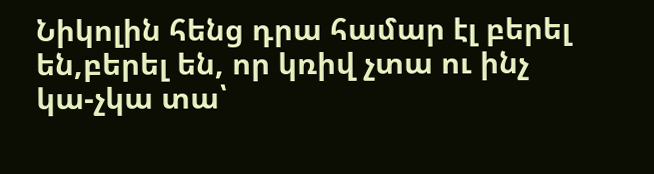Նիկոլին հենց դրա համար էլ բերել են,բերել են, որ կռիվ չտա ու ինչ կա-չկա տա՝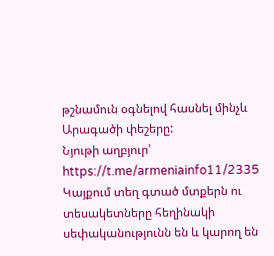թշնամուն օգնելով հասնել մինչև Արագածի փեշերը:
Նյութի աղբյուր՝ https://t.me/armeniainfo11/2335
Կայքում տեղ գտած մտքերն ու տեսակետները հեղինակի սեփականությունն են և կարող են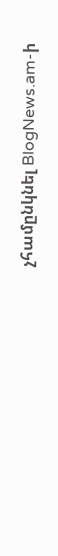չհամընկնել BlogNews.am-ի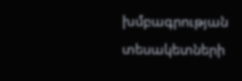խմբագրության տեսակետների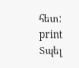հետ:
print
Տպել